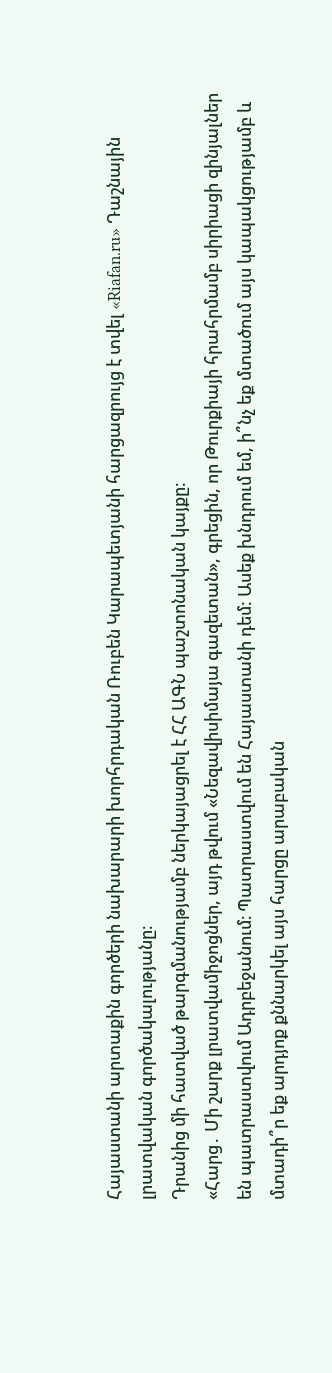Հայաստանի արտաքին գործերի նախարարի խորհրդական Ռուբեն Կարապետյանի հարցազրույց է տվել «Riafan.ru» Դաշնային լրատվական գործակալությանը։
Դրանից մի հատված թարգմանությամբ ներկայացրել է ՀՀ ԱԳՆ պաշտոնական կայքը։
«Հարց․ Մի շարք լրատվամիջոցներ, այդ թվում «Նեզավիսիմայա գազետան», գրեցին, որ Թուրքիայի հրահրմամբ սիրիացի զինյալներ են պատրաստվում Ադրբեջանում։ Պատրաստվում են Հայաստանի դեմ: Ասեք խնդրում եմ, ի՞նչ եք մտածում այս կապակցությամբ և մտադի՞ր եք արդյոք քննարկել այս հարցը արաբական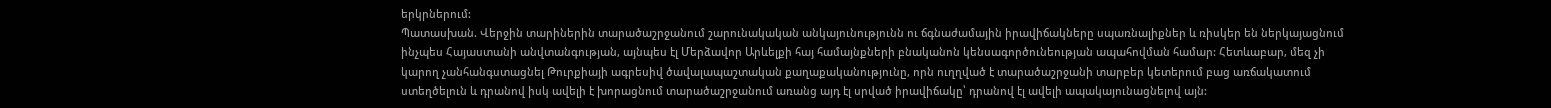երկրներում:
Պատասխան. Վերջին տարիներին տարածաշրջանում շարունակական անկայունությունն ու ճգնաժամային իրավիճակները սպառնալիքներ և ռիսկեր են ներկայացնում ինչպես Հայաստանի անվտանգության, այնպես էլ Մերձավոր Արևելքի հայ համայնքների բնականոն կենսագործունեության ապահովման համար: Հետևաբար, մեզ չի կարող չանհանգստացնել Թուրքիայի ագրեսիվ ծավալապաշտական քաղաքականությունը, որն ուղղված է տարածաշրջանի տարբեր կետերում բաց առճակատում ստեղծելուն և դրանով իսկ ավելի է խորացնում տարածաշրջանում առանց այդ էլ սրված իրավիճակը՝ դրանով էլ ավելի ապակայունացնելով այն: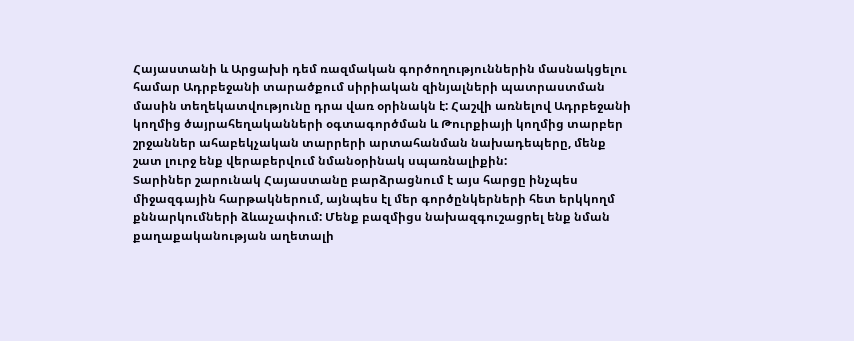Հայաստանի և Արցախի դեմ ռազմական գործողություններին մասնակցելու համար Ադրբեջանի տարածքում սիրիական զինյալների պատրաստման մասին տեղեկատվությունը դրա վառ օրինակն է: Հաշվի առնելով Ադրբեջանի կողմից ծայրահեղականների օգտագործման և Թուրքիայի կողմից տարբեր շրջաններ ահաբեկչական տարրերի արտահանման նախադեպերը, մենք շատ լուրջ ենք վերաբերվում նմանօրինակ սպառնալիքին:
Տարիներ շարունակ Հայաստանը բարձրացնում է այս հարցը ինչպես միջազգային հարթակներում, այնպես էլ մեր գործընկերների հետ երկկողմ քննարկումների ձևաչափում: Մենք բազմիցս նախազգուշացրել ենք նման քաղաքականության աղետալի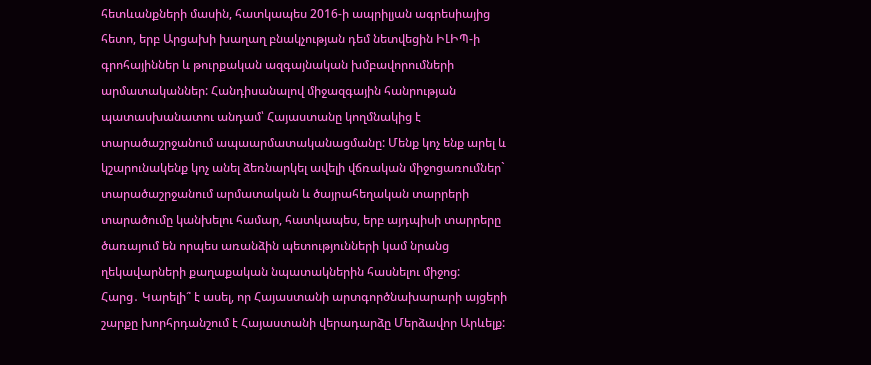հետևանքների մասին, հատկապես 2016-ի ապրիլյան ագրեսիայից հետո, երբ Արցախի խաղաղ բնակչության դեմ նետվեցին ԻԼԻՊ-ի գրոհայիններ և թուրքական ազգայնական խմբավորումների արմատականներ: Հանդիսանալով միջազգային հանրության պատասխանատու անդամ՝ Հայաստանը կողմնակից է տարածաշրջանում ապաարմատականացմանը: Մենք կոչ ենք արել և կշարունակենք կոչ անել ձեռնարկել ավելի վճռական միջոցառումներ` տարածաշրջանում արմատական և ծայրահեղական տարրերի տարածումը կանխելու համար, հատկապես, երբ այդպիսի տարրերը ծառայում են որպես առանձին պետությունների կամ նրանց ղեկավարների քաղաքական նպատակներին հասնելու միջոց:
Հարց․ Կարելի՞ է ասել, որ Հայաստանի արտգործնախարարի այցերի շարքը խորհրդանշում է Հայաստանի վերադարձը Մերձավոր Արևելք: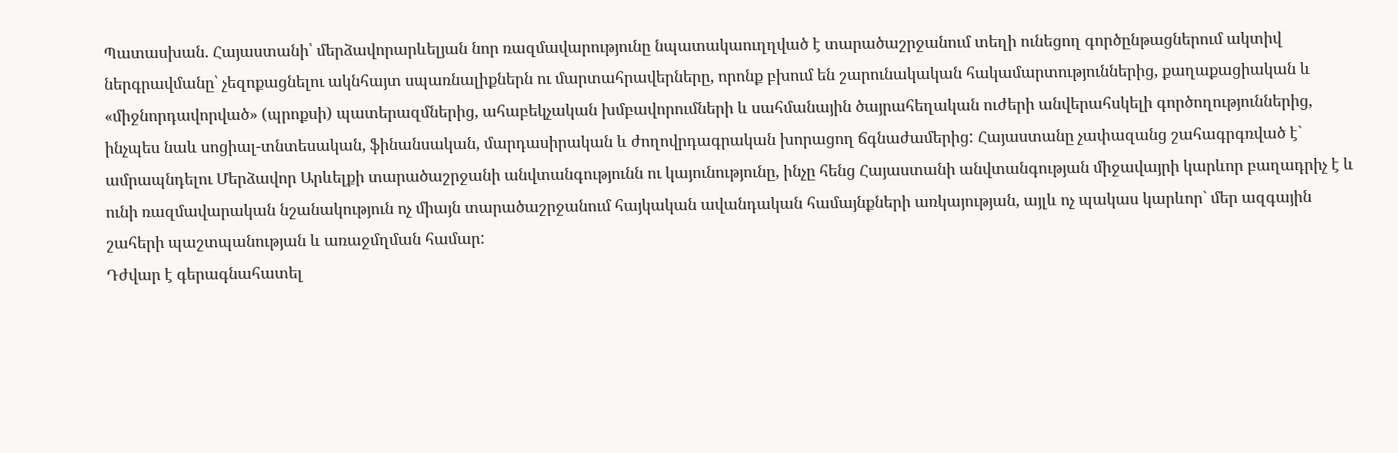Պատասխան. Հայաստանի՝ մերձավորարևելյան նոր ռազմավարությունը նպատակաուղղված է տարածաշրջանում տեղի ունեցող գործընթացներում ակտիվ ներգրավմանը՝ չեզոքացնելու ակնհայտ սպառնալիքներն ու մարտահրավերները, որոնք բխում են շարունակական հակամարտություններից, քաղաքացիական և «միջնորդավորված» (պրոքսի) պատերազմներից, ահաբեկչական խմբավորումների և սահմանային ծայրահեղական ուժերի անվերահսկելի գործողություններից, ինչպես նաև սոցիալ-տնտեսական, ֆինանսական, մարդասիրական և ժողովրդագրական խորացող ճգնաժամերից: Հայաստանը չափազանց շահագրգռված է` ամրապնդելու Մերձավոր Արևելքի տարածաշրջանի անվտանգությունն ու կայունությունը, ինչը հենց Հայաստանի անվտանգության միջավայրի կարևոր բաղադրիչ է և ունի ռազմավարական նշանակություն ոչ միայն տարածաշրջանում հայկական ավանդական համայնքների առկայության, այլև ոչ պակաս կարևոր` մեր ազգային շահերի պաշտպանության և առաջմղման համար:
Դժվար է գերագնահատել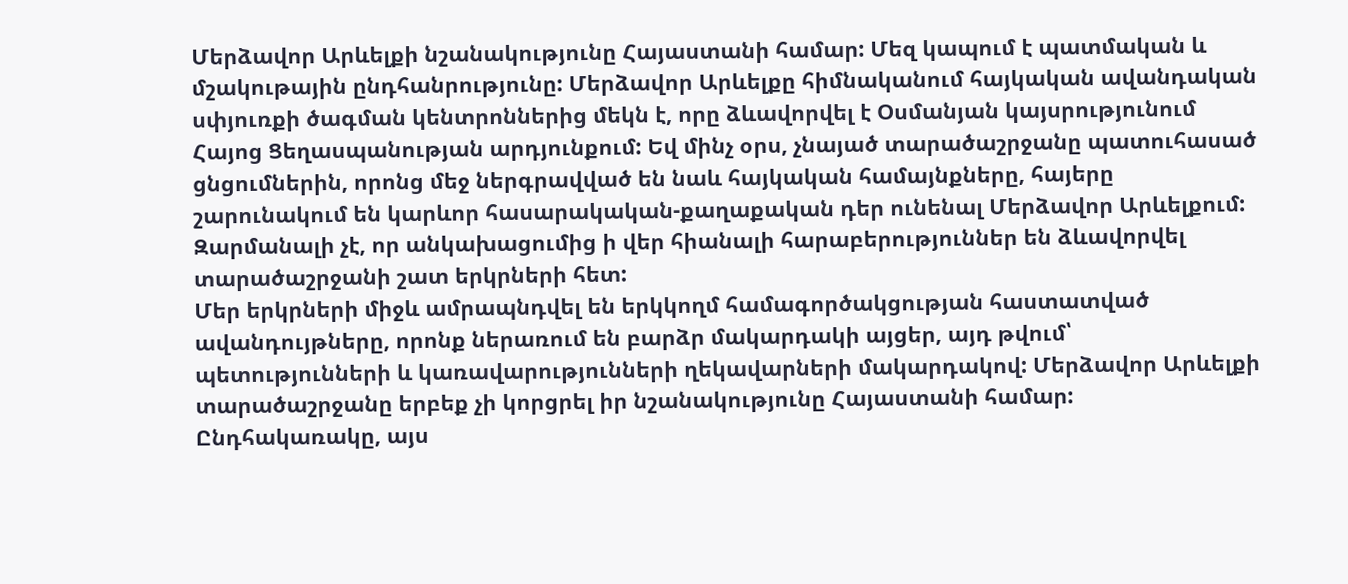Մերձավոր Արևելքի նշանակությունը Հայաստանի համար: Մեզ կապում է պատմական և մշակութային ընդհանրությունը: Մերձավոր Արևելքը հիմնականում հայկական ավանդական սփյուռքի ծագման կենտրոններից մեկն է, որը ձևավորվել է Օսմանյան կայսրությունում Հայոց Ցեղասպանության արդյունքում: Եվ մինչ օրս, չնայած տարածաշրջանը պատուհասած ցնցումներին, որոնց մեջ ներգրավված են նաև հայկական համայնքները, հայերը շարունակում են կարևոր հասարակական-քաղաքական դեր ունենալ Մերձավոր Արևելքում: Զարմանալի չէ, որ անկախացումից ի վեր հիանալի հարաբերություններ են ձևավորվել տարածաշրջանի շատ երկրների հետ:
Մեր երկրների միջև ամրապնդվել են երկկողմ համագործակցության հաստատված ավանդույթները, որոնք ներառում են բարձր մակարդակի այցեր, այդ թվում՝ պետությունների և կառավարությունների ղեկավարների մակարդակով: Մերձավոր Արևելքի տարածաշրջանը երբեք չի կորցրել իր նշանակությունը Հայաստանի համար: Ընդհակառակը, այս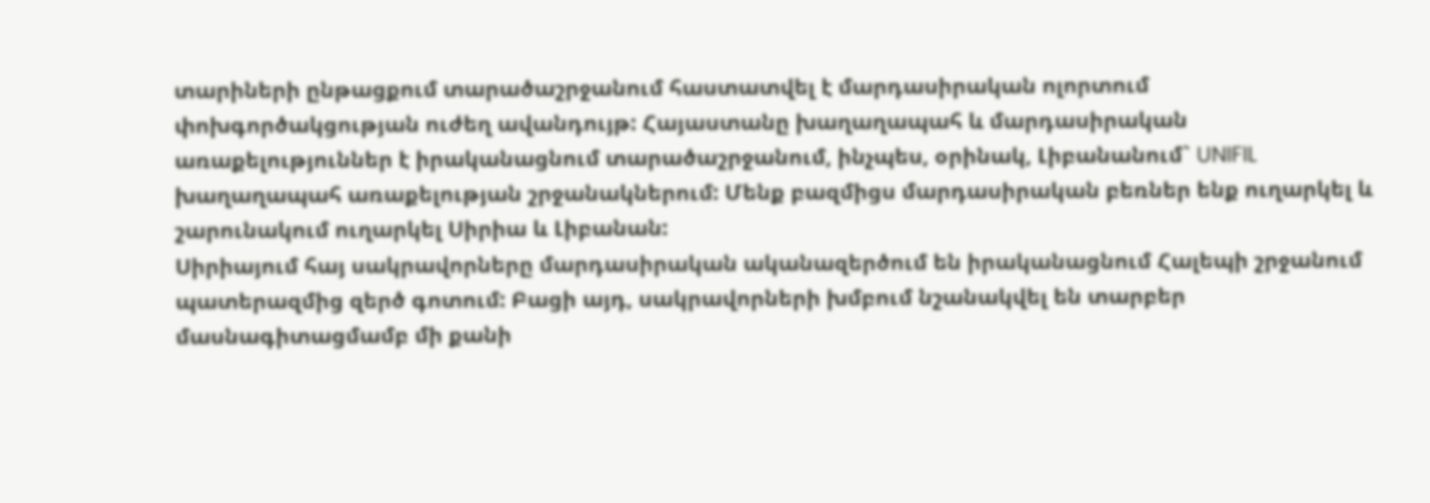տարիների ընթացքում տարածաշրջանում հաստատվել է մարդասիրական ոլորտում փոխգործակցության ուժեղ ավանդույթ: Հայաստանը խաղաղապահ և մարդասիրական առաքելություններ է իրականացնում տարածաշրջանում, ինչպես, օրինակ, Լիբանանում` UNIFIL խաղաղապահ առաքելության շրջանակներում: Մենք բազմիցս մարդասիրական բեռներ ենք ուղարկել և շարունակում ուղարկել Սիրիա և Լիբանան:
Սիրիայում հայ սակրավորները մարդասիրական ականազերծում են իրականացնում Հալեպի շրջանում պատերազմից զերծ գոտում: Բացի այդ, սակրավորների խմբում նշանակվել են տարբեր մասնագիտացմամբ մի քանի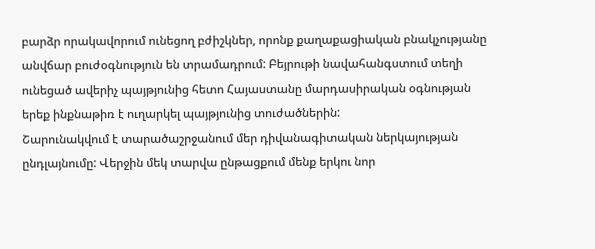բարձր որակավորում ունեցող բժիշկներ, որոնք քաղաքացիական բնակչությանը անվճար բուժօգնություն են տրամադրում: Բեյրութի նավահանգստում տեղի ունեցած ավերիչ պայթյունից հետո Հայաստանը մարդասիրական օգնության երեք ինքնաթիռ է ուղարկել պայթյունից տուժածներին:
Շարունակվում է տարածաշրջանում մեր դիվանագիտական ներկայության ընդլայնումը: Վերջին մեկ տարվա ընթացքում մենք երկու նոր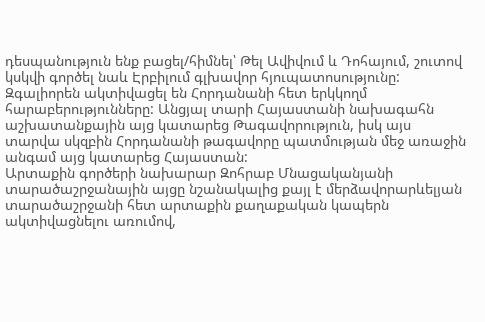դեսպանություն ենք բացել/հիմնել՝ Թել Ավիվում և Դոհայում, շուտով կսկվի գործել նաև Էրբիլում գլխավոր հյուպատոսությունը: Զգալիորեն ակտիվացել են Հորդանանի հետ երկկողմ հարաբերությունները: Անցյալ տարի Հայաստանի նախագահն աշխատանքային այց կատարեց Թագավորություն, իսկ այս տարվա սկզբին Հորդանանի թագավորը պատմության մեջ առաջին անգամ այց կատարեց Հայաստան:
Արտաքին գործերի նախարար Զոհրաբ Մնացականյանի տարածաշրջանային այցը նշանակալից քայլ է մերձավորարևելյան տարածաշրջանի հետ արտաքին քաղաքական կապերն ակտիվացնելու առումով,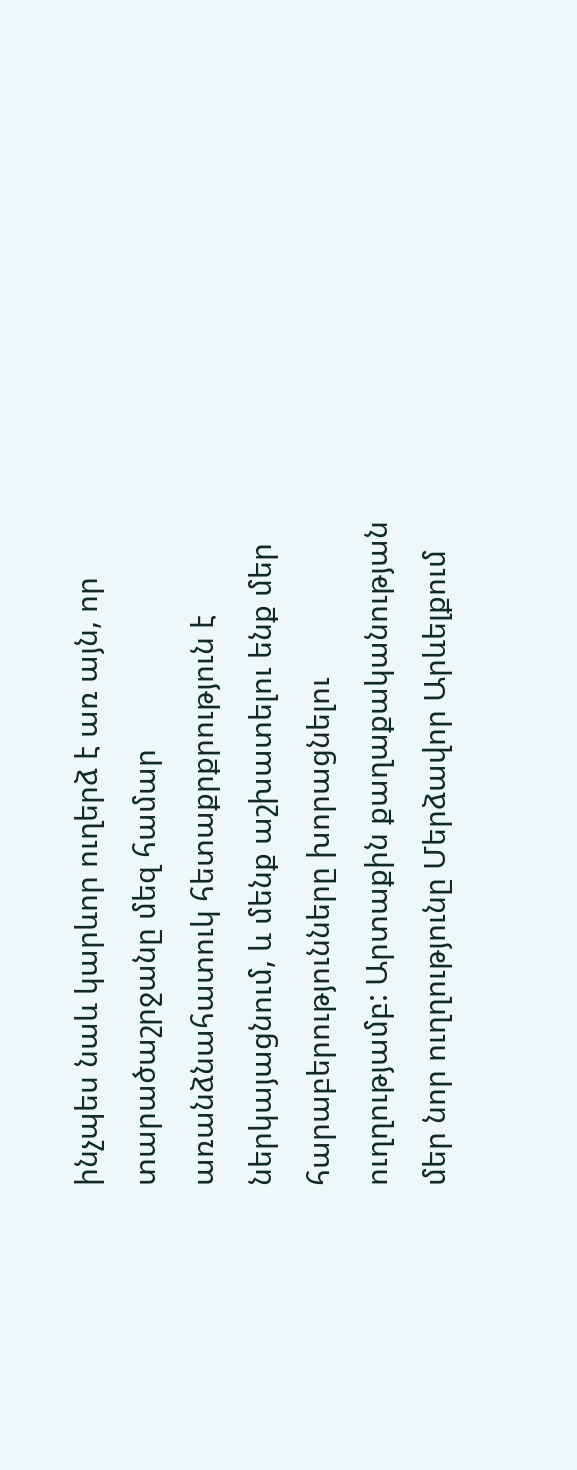ինչպես նաև կարևոր ուղերձ է առ այն, որ տարածաշրջանը մեզ համար առանձնահատուկ հետաքրքրություն է ներկայացնում, և մենք աշխատելու ենք մեր հարաբերությունները խորացնելու ուղղությամբ: Արտաքին քաղաքականության մեր նոր ուղղությունը Մերձավոր Արևելքում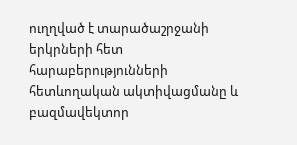ուղղված է տարածաշրջանի երկրների հետ հարաբերությունների հետևողական ակտիվացմանը և բազմավեկտոր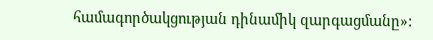համագործակցության դինամիկ զարգացմանը»: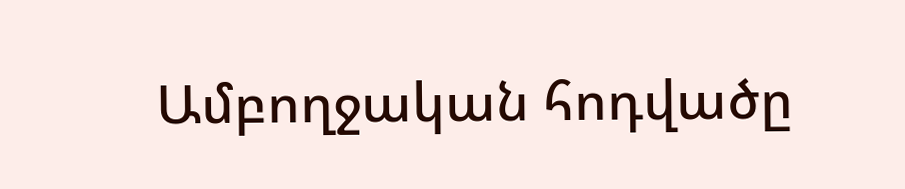Ամբողջական հոդվածը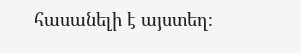հասանելի է այստեղ։